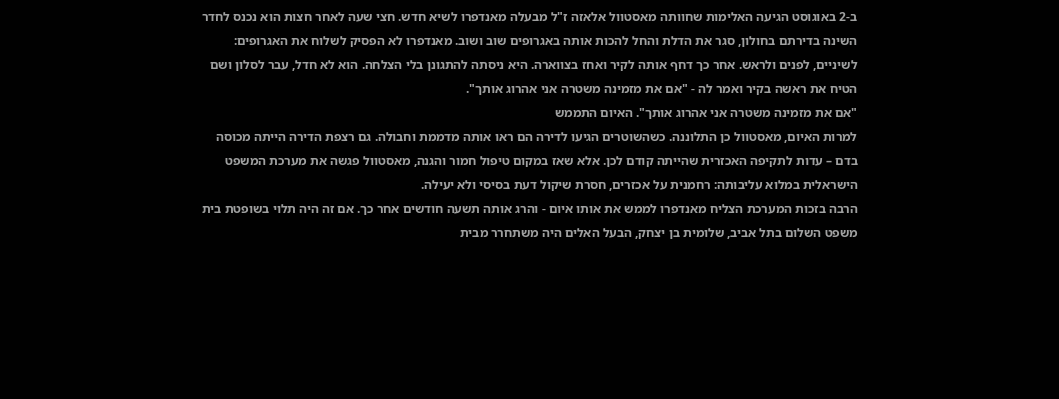ב-2 באוגוסט הגיעה האלימות שחוותה מאסטוול אלאזה ז"ל מבעלה מאנדפרו לשיא חדש. חצי שעה לאחר חצות הוא נכנס לחדר השינה בדירתם בחולון, סגר את הדלת והחל להכות אותה באגרופים שוב ושוב. מאנדפרו לא הפסיק לשלוח את האגרופים: לשיניים, לפנים ולראש. אחר כך דחף אותה לקיר ואחז בצווארה. היא ניסתה להתגונן בלי הצלחה. הוא לא חדל, עבר לסלון ושם הטיח את ראשה בקיר ואמר לה - "אם את מזמינה משטרה אני אהרוג אותך".
"אם את מזמינה משטרה אני אהרוג אותך". האיום התממש
למרות האיום, מאסטוול כן התלוננה. כשהשוטרים הגיעו לדירה הם ראו אותה מדממת וחבולה. גם רצפת הדירה הייתה מכוסה בדם – עדות לתקיפה האכזרית שהייתה קודם לכן. אלא שאז במקום טיפול חמור והגנה, מאסטוול פגשה את מערכת המשפט הישראלית במלוא עליבותה: רחמנית על אכזרים, חסרת שיקול דעת בסיסי ולא יעילה.
הרבה בזכות המערכת הצליח מאנדפרו לממש את אותו איום - והרג אותה תשעה חודשים אחר כך. אם זה היה תלוי בשופטת בית משפט השלום בתל אביב, שלומית בן יצחק, הבעל האלים היה משתחרר מבית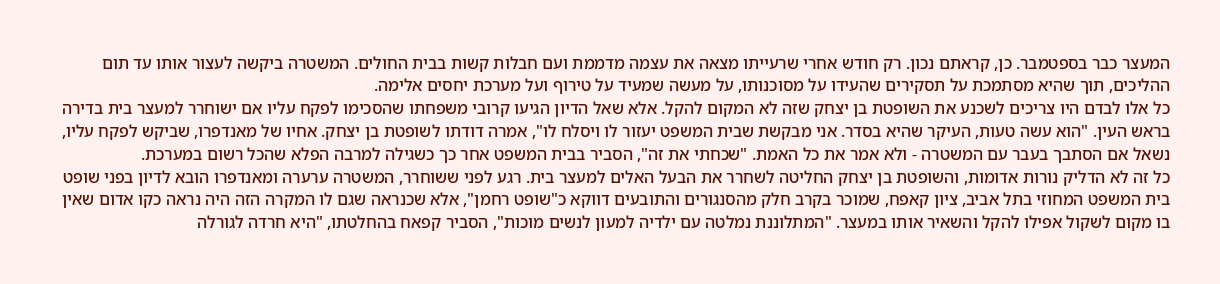המעצר כבר בספטמבר. כן, קראתם נכון. רק חודש אחרי שרעייתו מצאה את עצמה מדממת ועם חבלות קשות בבית החולים. המשטרה ביקשה לעצור אותו עד תום ההליכים, תוך שהיא מסתמכת על תסקירים שהעידו על מסוכנותו, על מעשה שמעיד על טירוף ועל מערכת יחסים אלימה.
כל אלו לבדם היו צריכים לשכנע את השופטת בן יצחק שזה לא המקום להקל. אלא שאל הדיון הגיעו קרובי משפחתו שהסכימו לפקח עליו אם ישוחרר למעצר בית בדירה בראש העין. "הוא עשה טעות, העיקר שהיא בסדר. אני מבקשת שבית המשפט יעזור לו ויסלח לו", אמרה דודתו לשופטת בן יצחק. אחיו של מאנדפרו, שביקש לפקח עליו, נשאל אם הסתבך בעבר עם המשטרה - ולא אמר את כל האמת. "שכחתי את זה", הסביר בבית המשפט אחר כך כשגילה למרבה הפלא שהכל רשום במערכת.
כל זה לא הדליק נורות אדומות, והשופטת בן יצחק החליטה לשחרר את הבעל האלים למעצר בית. רגע לפני ששוחרר, המשטרה ערערה ומאנדפרו הובא לדיון בפני שופט בית המשפט המחוזי בתל אביב, ציון קאפח, שמוכר בקרב חלק מהסנגורים והתובעים דווקא כ"שופט רחמן", אלא שכנראה שגם לו המקרה הזה היה נראה כקו אדום שאין בו מקום לשקול אפילו להקל והשאיר אותו במעצר. "המתלוננת נמלטה עם ילדיה למעון לנשים מוכות", הסביר קפאח בהחלטתו, "היא חרדה לגורלה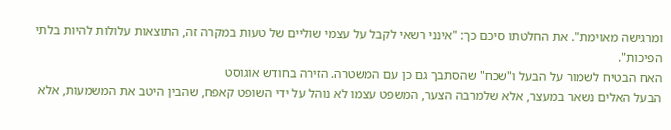ומרגישה מאוימת". את החלטתו סיכם כך: "אינני רשאי לקבל על עצמי שוליים של טעות במקרה זה, התוצאות עלולות להיות בלתי הפיכות".
האח הבטיח לשמור על הבעל ו"שכח" שהסתבך גם כן עם המשטרה. הזירה בחודש אוגוסט
הבעל האלים נשאר במעצר, אלא שלמרבה הצער, המשפט עצמו לא נוהל על ידי השופט קאפח, שהבין היטב את המשמעות, אלא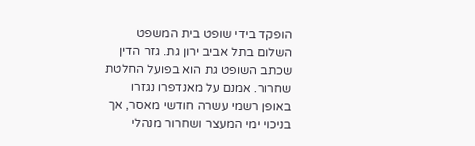הופקד בידי שופט בית המשפט השלום בתל אביב ירון גת. גזר הדין שכתב השופט גת הוא בפועל החלטת שחרור. אמנם על מאנדפרו נגזרו באופן רשמי עשרה חודשי מאסר, אך בניכוי ימי המעצר ושחרור מנהלי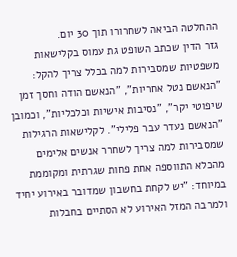ההחלטה הביאה לשחרורו תוך 30 יום.
גזר הדין שכתב השופט גת עמוס בקלישאות משפטיות שמסבירות למה בכלל צריך להקל: "הנאשם נטל אחריות", "הנאשם הודה וחסך זמן שיפוטי יקר", "נסיבות אישיות וכלכליות", וכמובן "הנאשם נעדר עבר פלילי". לקלישאות הרגילות שמסבירות למה צריך לשחרר אנשים אלימים מהכלא התווספה אחת פחות שגרתית ומקוממת במיוחד: "יש לקחת בחשבון שמדובר באירוע יחיד ולמרבה המזל האירוע לא הסתיים בחבלות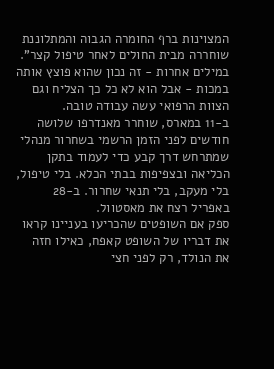המצוינות ברף החומרה הגבוה והמתלוננת שוחררה מבית החולים לאחר טיפול קצר". במילים אחרות - זה נכון שהוא פוצץ אותה במכות - אבל הוא לא כל כך הצליח וגם הצוות הרפואי עשה עבודה טובה.
ב-11 במארס, שוחרר מאנדרפו שלושה חודשים לפני הזמן הרשמי בשחרור מנהלי שמתרחש דרך קבע כדי לעמוד בתקן הכליאה ובצפיפות בבתי הכלא. בלי טיפול, בלי מעקב, בלי תנאי שחרור. ב-28 באפריל רצח את מאסטוול.
ספק אם השופטים שהכריעו בעניינו קראו את דבריו של השופט קאפח, כאילו חזה את הנולד, רק לפני חצי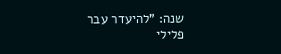שנה: "להיעדר עבר פלילי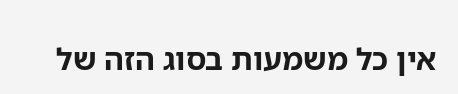אין כל משמעות בסוג הזה של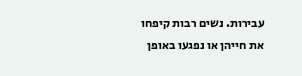עבירות. נשים רבות קיפחו את חייהן או נפגעו באופן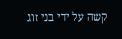קשה על ידי בני זוג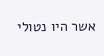אשר היו נטולי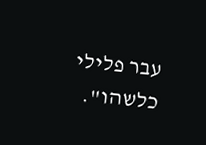עבר פלילי כלשהו".